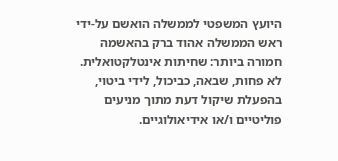היועץ המשפטי לממשלה הואשם על-ידי ראש הממשלה אהוד ברק בהאשמה חמורה ביותר: שחיתות אינטלקטואלית. לא פחות, שבאה, כביכול, לידי ביטוי, בהפעלת שיקול דעת מתוך מניעים פוליטיים ו/או אידיאולוגיים.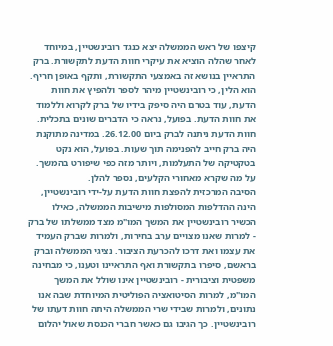קיצפו של ראש הממשלה יצא כנגד רובינשטיין, במיוחד לאחר שהלה הוציא את עיקרי חוות הדעת לתקשורת. ברק התראיין בנושא זה באמצעי התקשורת, ותקף באופן חריף. הוא הלין, כי רובינשטיין מיהר לספר ולהפיץ את חוות הדעת, עוד בטרם היה סיפק בידיו של ברק לקרוא וללמוד את חוות הדעת. בפועל, נראה כי הדברים שונים בתכלית. חוות הדעת ניתנה לברק ביום 26.12.00. במדינה מתוקנת היה ברק חייב להפנימה תוך שעות. בפועל, הוא נקט בטקטיקה של התעלמות, ויותר מזה כפי שיפורט בהמשך. על מה שקרא מאחורי הקלעים, נספר להלן.
הסיבה המרכזית להפצת חוות הדעת על-ידי רובינשטיין, הינה ההדלפות המסולפות מישיבות הממשלה, כאילו הכשיר רובינשטיין את המשך המו"מ מצד ממשלתו של ברק - למרות שאנו מצויים ערב בחירות, ולמרות שברק העמיד את עצמו ואת דרכו להכרעת הציבור. נציגי הממשלה וברק בראשם, סיפרו בתקשורת ואף התראיינו וטענו, כי מבחינה משפטית וציבורית - רובינשטיין אינו שולל את המשך המו"מ, למרות הסיטואציה הפוליטית המיוחדת שבה אנו נתונים, ולמרות שבידי שרי הממשלה היתה חוות דעתו של רובינשטיין. כך הגיבו גם כאשר חברי הכנסת שאול יהלום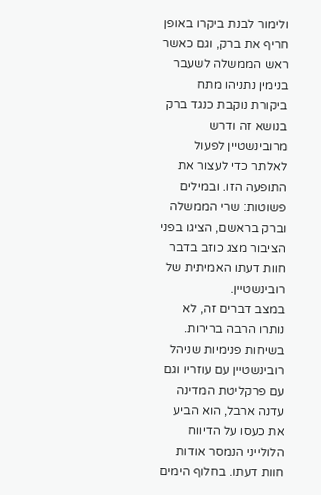ולימור לבנת ביקרו באופן חריף את ברק, וגם כאשר ראש הממשלה לשעבר בנימין נתניהו מתח ביקורת נוקבת כנגד ברק בנושא זה ודרש מרובינשטיין לפעול לאלתר כדי לעצור את התופעה הזו. ובמילים פשוטות: שרי הממשלה וברק בראשם, הציגו בפני הציבור מצג כוזב בדבר חוות דעתו האמיתית של רובינשטיין.
במצב דברים זה, לא נותרו הרבה ברירות. בשיחות פנימיות שניהל רובינשטיין עם עוזריו וגם עם פרקליטת המדינה עדנה ארבל, הוא הביע את כעסו על הדיווח הלולייני הנמסר אודות חוות דעתו. בחלוף הימים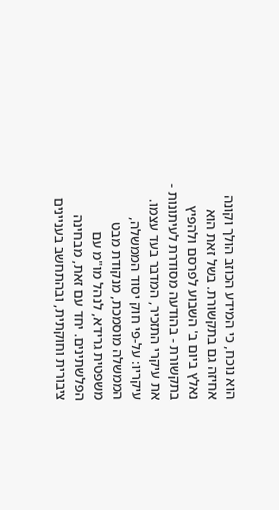הוא נוכח, כי המידע הכוזב הולך וקונה אחיזה גם בתקשורת. בשל זאת הוא נאלץ ביום ב' השבוע לפרסם ולהפיץ בתקשורת - בהודעה מסודרת לעיתונות - את עיקרי התזכיר, המדבר בעד עצמו.
עיקריו: על-פי חוק יסוד הממשלה, הממשלה מוסמכת, מנקודת מבט משפטית גרידא, לנהל מו"מ עם הפלשתינים. יחד עם זאת, מבחינה ציבורית וחוקתית, ובהתחשב בעניינים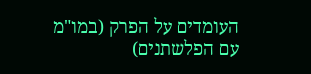העומדים על הפרק (במו"מ עם הפלשתנים)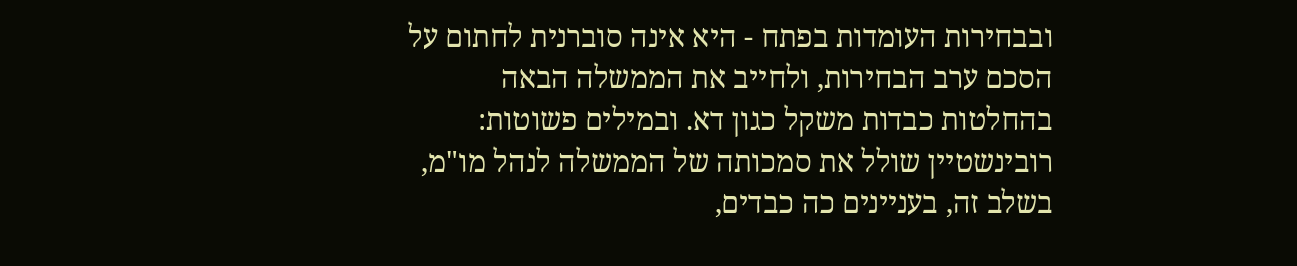ובבחירות העומדות בפתח - היא אינה סוברנית לחתום על הסכם ערב הבחירות, ולחייב את הממשלה הבאה בהחלטות כבדות משקל כגון דא. ובמילים פשוטות: רובינשטיין שולל את סמכותה של הממשלה לנהל מו"מ, בשלב זה, בעניינים כה כבדים,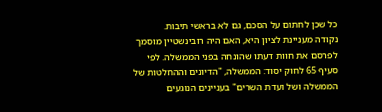כל שכן לחתום על הסכם, גם לא בראשי תיבות.
נקודה מעניינת לציון היא, האם היה רובינשטיין מוסמך לפרסם את חוות דעתו שהונחה בפני הממשלה. לפי סעיף 65 לחוק יסוד: הממשלה, "הדיונים וההחלטות של הממשלה ושל ועדת השרים" בעניינים הנוגעים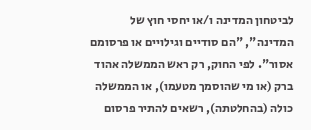לביטחון המדינה ו/או יחסי חוץ של המדינה", "הם סודיים וגילויים או פרסומם אסור". לפי החוק, רק ראש הממשלה אהוד ברק (או מי שהוסמך מטעמו), או הממשלה כולה (בהחלטתה), רשאים להתיר פרסום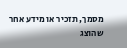מסמך, תזכיר או מידע אחר שהוצג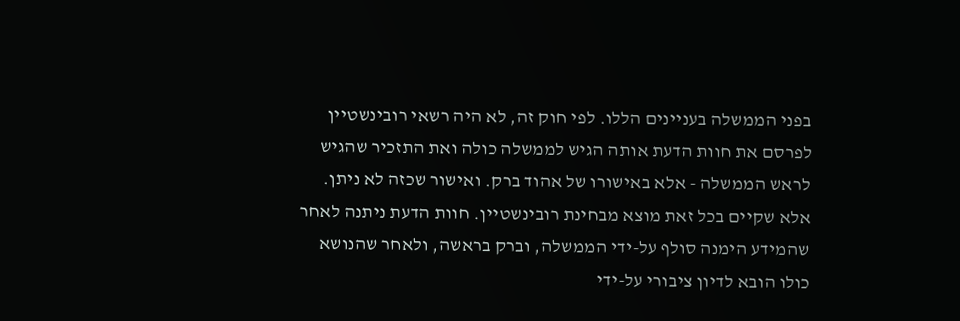בפני הממשלה בעניינים הללו. לפי חוק זה, לא היה רשאי רובינשטיין לפרסם את חוות הדעת אותה הגיש לממשלה כולה ואת התזכיר שהגיש לראש הממשלה - אלא באישורו של אהוד ברק. ואישור שכזה לא ניתן.
אלא שקיים בכל זאת מוצא מבחינת רובינשטיין. חוות הדעת ניתנה לאחר שהמידע הימנה סולף על-ידי הממשלה, וברק בראשה, ולאחר שהנושא כולו הובא לדיון ציבורי על-ידי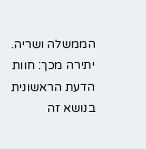הממשלה ושריה. יתירה מכך: חוות הדעת הראשונית בנושא זה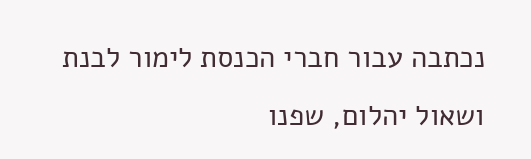נכתבה עבור חברי הכנסת לימור לבנת ושאול יהלום, שפנו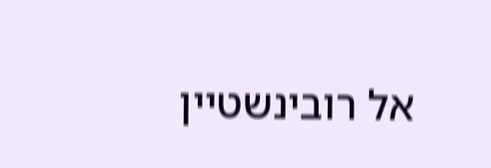אל רובינשטיין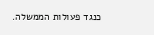כנגד פעולות הממשלה.